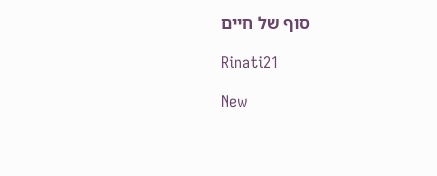סוף של חיים

Rinati21

New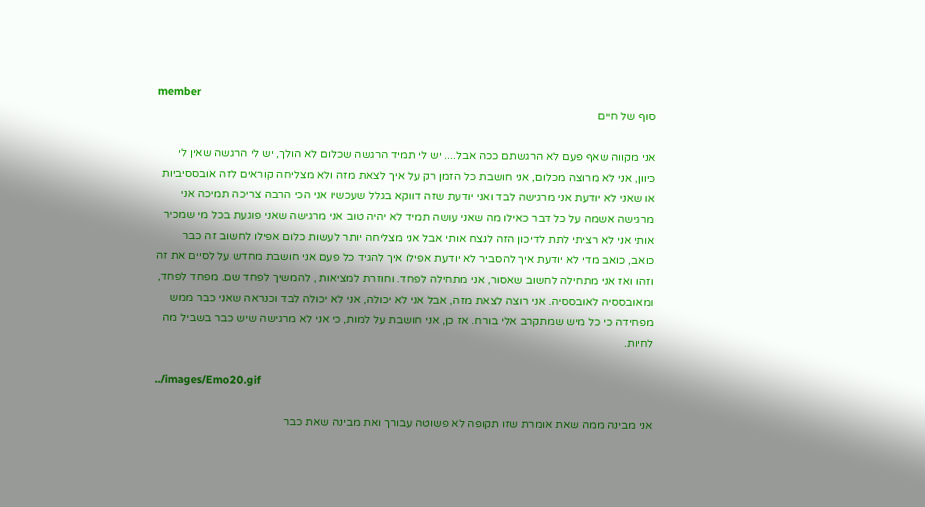member
סוף של חיים

אני מקווה שאף פעם לא הרגשתם ככה אבל.... יש לי תמיד הרגשה שכלום לא הולך, יש לי הרגשה שאין לי כיוון, אני לא מרוצה מכלום, אני חושבת כל הזמן רק על איך לצאת מזה ולא מצליחה קוראים לזה אובססיביות או שאני לא יודעת אני מרגישה לבד ואני יודעת שזה דווקא בגלל שעכשיו אני הכי הרבה צריכה תמיכה אני מרגישה אשמה על כל דבר כאילו מה שאני עושה תמיד לא יהיה טוב אני מרגישה שאני פוגעת בכל מי שמכיר אותי אני לא רציתי לתת לדיכון הזה לנצח אותי אבל אני מצליחה יותר לעשות כלום אפילו לחשוב זה כבר כואב, כואב מדי לא יודעת איך להסביר לא יודעת אפילו איך להגיד כל פעם אני חושבת מחדש על לסיים את זה וזהו ואז אני מתחילה לחשוב שאסור, אני מתחילה לפחד. וחוזרת למציאות , להמשיך לפחד שם. מפחד לפחד, ומאובססיה לאובססיה. אני רוצה לצאת מזה, אבל אני לא יכולה, אני לא יכולה לבד וכנראה שאני כבר ממש מפחידה כי כל מיש שמתקרב אלי בורח. אז כן, אני חושבת על למות, כי אני לא מרגישה שיש כבר בשביל מה לחיות.

../images/Emo20.gif

אני מבינה ממה שאת אומרת שזו תקופה לא פשוטה עבורך ואת מבינה שאת כבר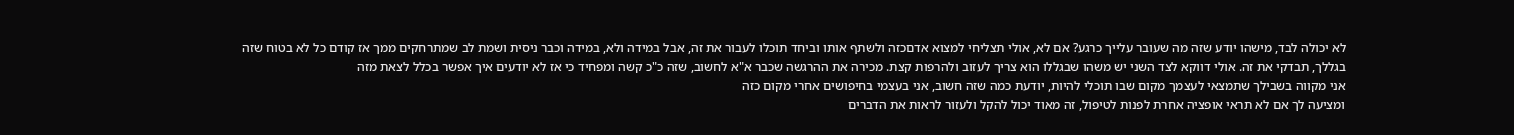לא יכולה לבד, מישהו יודע שזה מה שעובר עלייך כרגע? אם לא, אולי תצליחי למצוא אדםכזה ולשתף אותו וביחד תוכלו לעבור את זה, אבל במידה ולא, במידה וכבר ניסית ושמת לב שמתרחקים ממך אז קודם כל לא בטוח שזה בגללך, תבדקי את זה. אולי דווקא לצד השני יש משהו שבגללו הוא צריך לעזוב ולהרפות קצת. מכירה את ההרגשה שכבר א"א לחשוב, שזה כ"כ קשה ומפחיד כי אז לא יודעים איך אפשר בכלל לצאת מזה
אני מקווה בשבילך שתמצאי לעצמך מקום שבו תוכלי להיות, יודעת כמה שזה חשוב, אני בעצמי בחיפושים אחרי מקום כזה
ומציעה לך אם לא תראי אופציה אחרת לפנות לטיפול, זה מאוד יכול להקל ולעזור לראות את הדברים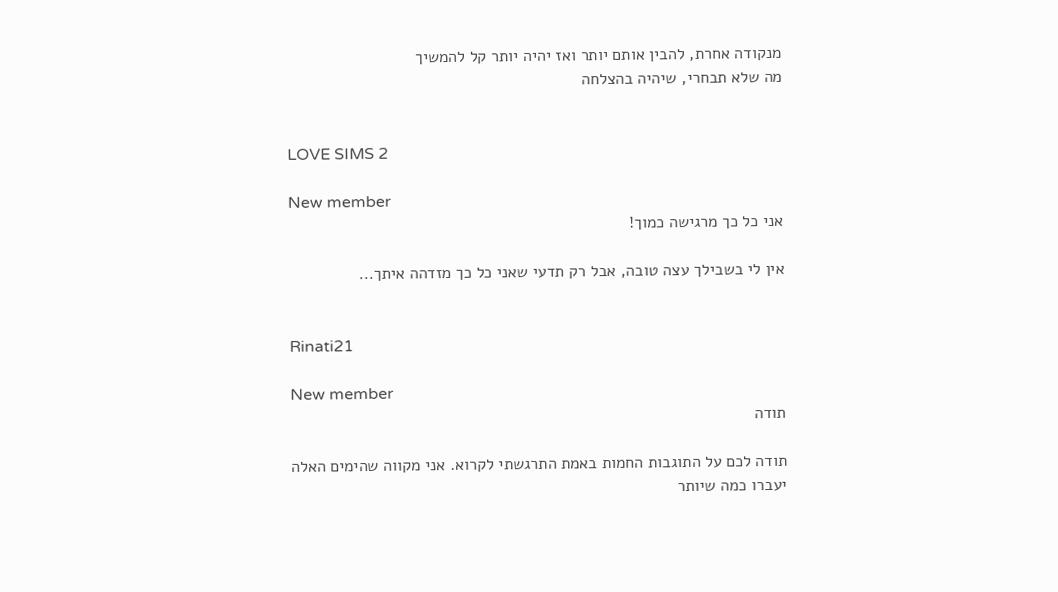מנקודה אחרת, להבין אותם יותר ואז יהיה יותר קל להמשיך
מה שלא תבחרי, שיהיה בהצלחה


LOVE SIMS 2

New member
אני כל כך מרגישה כמוך!

אין לי בשבילך עצה טובה, אבל רק תדעי שאני כל כך מזדהה איתך...


Rinati21

New member
תודה

תודה לכם על התוגבות החמות באמת התרגשתי לקרוא. אני מקווה שהימים האלה יעברו כמה שיותר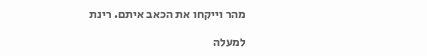מהר וייקחו את הכאב איתם. רינת

למעלה